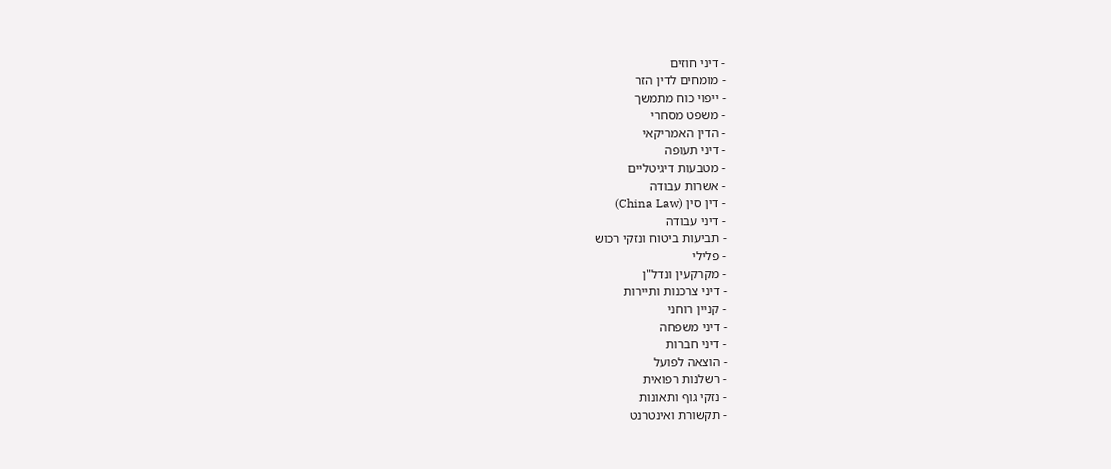- דיני חוזים
- מומחים לדין הזר
- ייפוי כוח מתמשך
- משפט מסחרי
- הדין האמריקאי
- דיני תעופה
- מטבעות דיגיטליים
- אשרות עבודה
- דין סין (China Law)
- דיני עבודה
- תביעות ביטוח ונזקי רכוש
- פלילי
- מקרקעין ונדל"ן
- דיני צרכנות ותיירות
- קניין רוחני
- דיני משפחה
- דיני חברות
- הוצאה לפועל
- רשלנות רפואית
- נזקי גוף ותאונות
- תקשורת ואינטרנט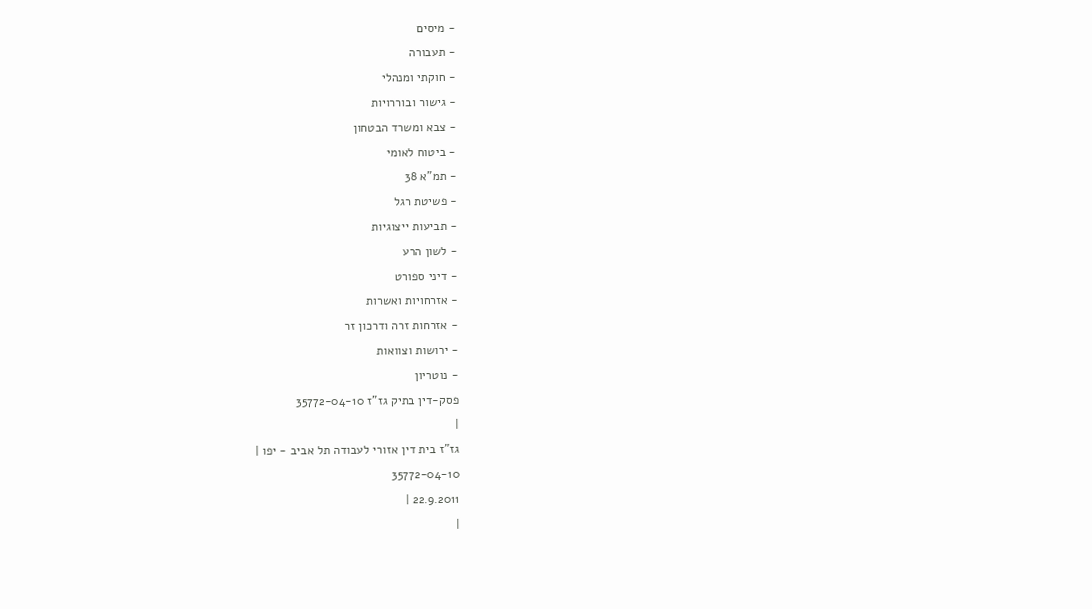- מיסים
- תעבורה
- חוקתי ומנהלי
- גישור ובוררויות
- צבא ומשרד הבטחון
- ביטוח לאומי
- תמ"א 38
- פשיטת רגל
- תביעות ייצוגיות
- לשון הרע
- דיני ספורט
- אזרחויות ואשרות
- אזרחות זרה ודרכון זר
- ירושות וצוואות
- נוטריון
פסק-דין בתיק גז"ז 35772-04-10
|
גז"ז בית דין אזורי לעבודה תל אביב - יפו |
35772-04-10
22.9.2011 |
|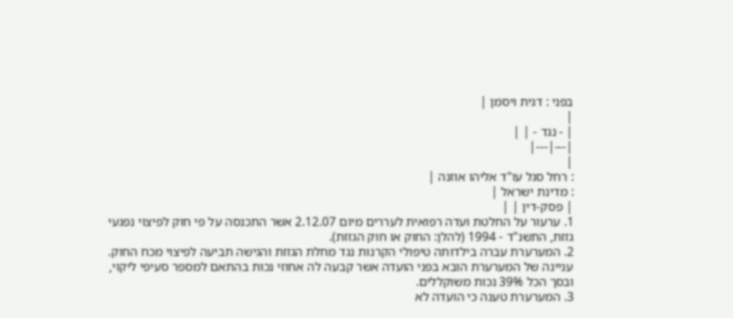בפני : דגית ויסמן |
|
| - נגד - | |
|---|---|
|
: רחל סגל עו"ד אליהו אוזנה |
: מדינת ישראל |
| פסק-דין | |
1. ערעור על החלטת ועדה רפואית לעררים מיום 2.12.07 אשר התכנסה על פי חוק לפיצוי נפגעי גזזת, התשנ"ד - 1994 (להלן: החוק או חוק הגזזת).
2. המערערת עברה בילדותה טיפולי הקרנות נגד מחלת הגזזת והגישה תביעה לפיצוי מכח החוק. עניינה של המערערת הובא בפני הועדה אשר קבעה לה אחוזי נכות בהתאם למספר סעיפי ליקוי, ובסך הכל 39% נכות משוקללים.
3. המערערת טענה כי הועדה לא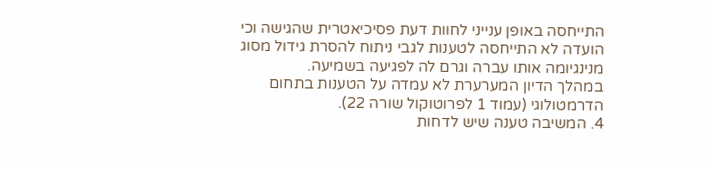התייחסה באופן ענייני לחוות דעת פסיכיאטרית שהגישה וכי הועדה לא התייחסה לטענות לגבי ניתוח להסרת גידול מסוג מנינגיומה אותו עברה וגרם לה לפגיעה בשמיעה.
במהלך הדיון המערערת לא עמדה על הטענות בתחום הדרמטולוגי (עמוד 1 לפרוטוקול שורה 22).
4. המשיבה טענה שיש לדחות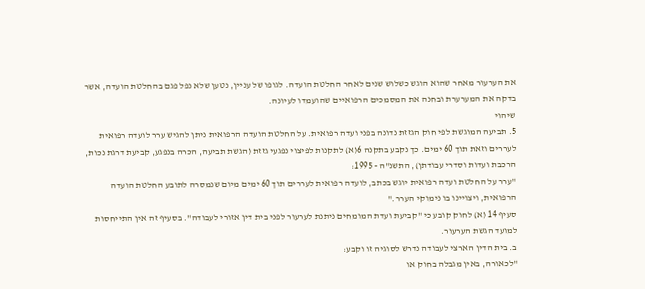את הערעור מאחר שהוא הוגש כשלוש שנים לאחר החלטת הועדה. לגופו של עניין, נטען שלא נפל פגם בהחלטת הועדה, אשר בדקה את המערערת ובחנה את המסמכים הרפואיים שהועמדו לעיונה.
שיהוי
5. תביעה המוגשת לפי חוק הגזזת נדונה בפני ועדה רפואית. על החלטת הועדה הרפואית ניתן להגיש ערר לועדה רפואית לעררים וזאת תוך 60 ימים. כך נקבע בתקנה 6(א) לתקנות לפיצוי נפגעי גזזת (הגשת תביעה, הכרה בנפגע, קביעת דרגת נכות, הרכבת ועדות וסדרי עבודתן), התשנ"ה - 1995:
"ערר על החלטת ועדה רפואית יוגש בכתב, לועדה רפואית לעררים תוך 60 ימים מיום שנמסרה לתובע החלטת הועדה הרפואית, ויצויינו בו נימוקי הערר."
סעיף 14 (א) לחוק קובע כי "קביעת ועדת המומחים ניתנת לערעור לפני בית דין אזורי לעבודה". בסעיף זה אין התייחסות למועד הגשת הערעור.
ב. בית הדין הארצי לעבודה נדרש לסוגיה זו וקבע:
"לכאורה, באין מגבלה בחוק או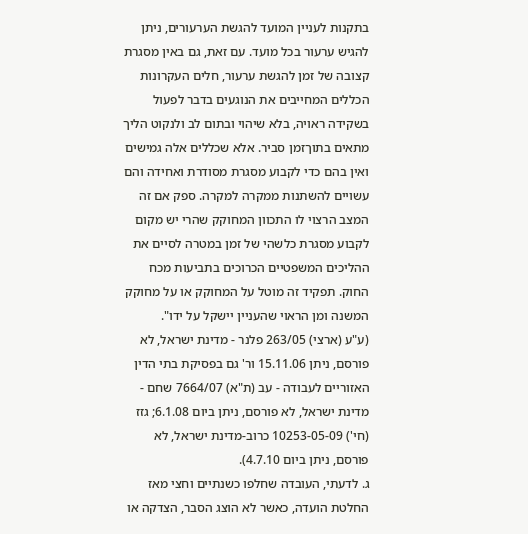בתקנות לעניין המועד להגשת הערעורים, ניתן להגיש ערעור בכל מועד. עם זאת, גם באין מסגרת קצובה של זמן להגשת ערעור, חלים העקרונות הכללים המחייבים את הנוגעים בדבר לפעול בשקידה ראויה, בלא שיהוי ובתום לב ולנקוט הליך מתאים בתוךזמן סביר. אלא שכללים אלה גמישים ואין בהם כדי לקבוע מסגרת מסודרת ואחידה והם עשויים להשתנות ממקרה למקרה. ספק אם זה המצב הרצוי לו התכוון המחוקק שהרי יש מקום לקבוע מסגרת כלשהי של זמן במטרה לסיים את ההליכים המשפטיים הכרוכים בתביעות מכח החוק. תפקיד זה מוטל על המחוקק או על מחוקק המשנה ומן הראוי שהעניין יישקל על ידו".
(ע"ע (ארצי) 263/05 פלנר - מדינת ישראל, לא פורסם, ניתן 15.11.06 ור' גם בפסיקת בתי הדין האזוריים לעבודה - עב (ת"א) 7664/07 שחם - מדינת ישראל, לא פורסם, ניתן ביום 6.1.08; גזז (חי') 10253-05-09 כרוב-מדינת ישראל, לא פורסם, ניתן ביום 4.7.10).
ג. לדעתי, העובדה שחלפו כשנתיים וחצי מאז החלטת הועדה, כאשר לא הוצג הסבר, הצדקה או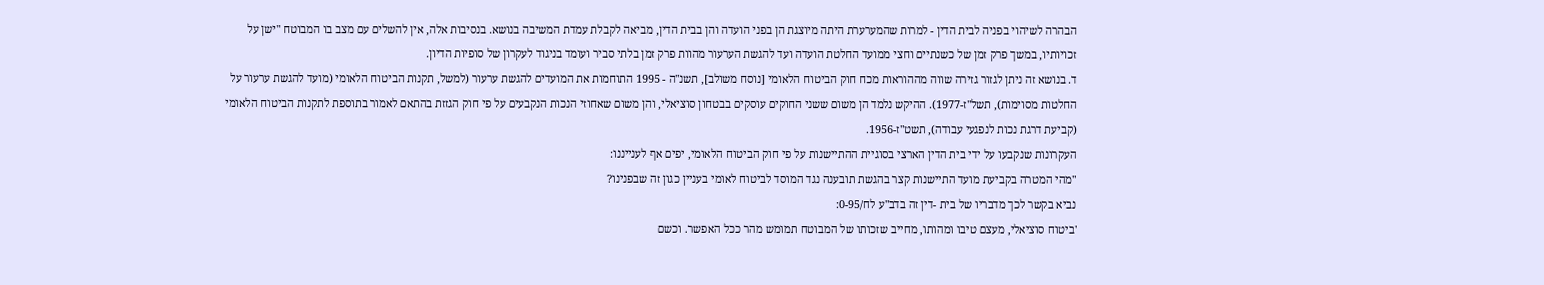הבהרה לשיהוי בפניה לבית הדין - למרות שהמערערת היתה מיוצגת הן בפני הועדה והן בבית הדין, מביאה לקבלת עמדת המשיבה בנושא. בנסיבות אלה, אין להשלים עם מצב בו המבוטח "ישן על זכויותיו, במשך פרק זמן של כשנתיים וחצי ממועד החלטת הועדה ועד להגשת הערעור מהוות פרק זמן בלתי סביר ועומד בניגוד לעקרון של סופיות הדיון.
ד. בנושא זה ניתן לגזור גזירה שווה מההוראות מכח חוק הביטוח הלאומי [נוסח משולב], תשנ"ה - 1995 התוחמות את המועדים להגשת ערעור (למשל, תקנות הביטוח הלאומי (מועד להגשת ערעור על החלטות מסוימות), תשל"ז-1977). ההיקש נלמד הן משום ששני החוקים עוסקים בבטחון סוציאלי, והן משום שאחוזי הנכות הנקבעים על פי חוק הגזזת בהתאם לאמור בתוספת לתקנות הביטוח הלאומי (קביעת דרגת נכות לנפגעי עבודה), תשט"ז-1956.
העקרונות שנקבעו על ידי בית הדין הארצי בסוגיית ההתיישנות על פי חוק הביטוח הלאומי, יפים אף לענייננו:
"מהי המטרה בקביעת מועד התיישנות קצר בהגשת תובענה נגד המוסד לביטוח לאומי בעניין כגון זה שבפנינו?
נביא בקשר לכך מדבריו של בית -דין זה בדב"ע לח/0-95:
'ביטוח סוציאלי, מעצם טיבו ומהותו, מחייב שזכותו של המבוטח תמומש מהר ככל האפשר. וכשם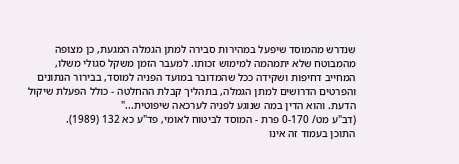שנדרש מהמוסד שיפעל במהירות סבירה למתן הגמלה המגעת, כן מצופה מהמבוטח שלא יתמהמה למימוש זכותו. למעבר הזמן משקל סגולי משלו, המחייב דחיפות ושקידה ככל שהמדובר במועד הפניה למוסד, בבירור הנתונים והפרטים הדרושים למתן הגמלה, בתהליך קבלת ההחלטה - כולל הפעלת שיקול הדעת. והוא הדין במה שנוגע לפניה לערכאה שיפוטית..."
(דב"ע מט/ 0-170 פרת - המוסד לביטוח לאומי, פד"ע כא 132 (1989).
התוכן בעמוד זה אינו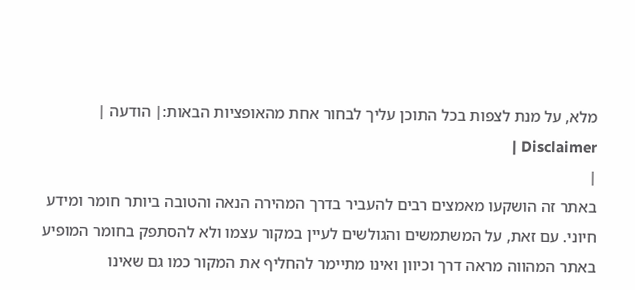מלא, על מנת לצפות בכל התוכן עליך לבחור אחת מהאופציות הבאות:| הודעה | Disclaimer |
|
באתר זה הושקעו מאמצים רבים להעביר בדרך המהירה הנאה והטובה ביותר חומר ומידע חיוני. עם זאת, על המשתמשים והגולשים לעיין במקור עצמו ולא להסתפק בחומר המופיע באתר המהווה מראה דרך וכיוון ואינו מתיימר להחליף את המקור כמו גם שאינו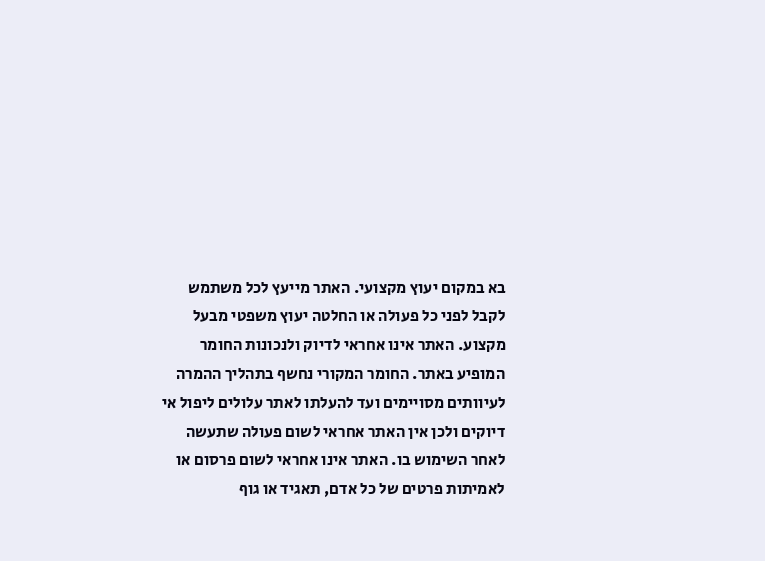בא במקום יעוץ מקצועי. האתר מייעץ לכל משתמש לקבל לפני כל פעולה או החלטה יעוץ משפטי מבעל מקצוע. האתר אינו אחראי לדיוק ולנכונות החומר המופיע באתר. החומר המקורי נחשף בתהליך ההמרה לעיוותים מסויימים ועד להעלתו לאתר עלולים ליפול אי דיוקים ולכן אין האתר אחראי לשום פעולה שתעשה לאחר השימוש בו. האתר אינו אחראי לשום פרסום או לאמיתות פרטים של כל אדם, תאגיד או גוף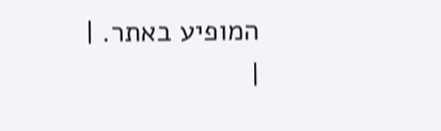המופיע באתר. |
|